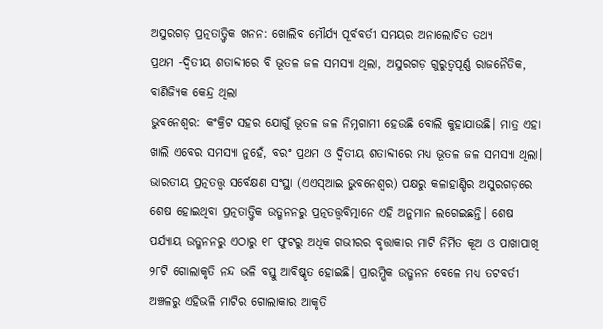ଅସୁରଗଡ଼ ପ୍ରତ୍ନତାତ୍ତ୍ବିକ ଖନନ: ଖୋଲିବ ମୌର୍ଯ୍ୟ ପୂର୍ବବର୍ତୀ ସମୟର ଅନାଲୋଚିତ ତଥ୍ୟ
ପ୍ରଥମ -ଦ୍ବିତୀୟ ଶତାବ୍ଦୀରେ ବି ଭୂତଳ ଜଳ ସମସ୍ୟା ଥିଲା, ଅସୁରଗଡ଼ ଗୁରୁତ୍ବପୂର୍ଣ୍ଣ ରାଜନୈତିକ, ବାଣିଜ୍ୟିକ କେନ୍ଦ୍ର ଥିଲା
ଭୁବନେଶ୍ବର: କଂକ୍ରିଟ ସହର ଯୋଗୁଁ ଭୂତଳ ଜଳ ନିମ୍ନଗାମୀ ହେଉଛି ବୋଲି କୁହାଯାଉଛି। ମାତ୍ର ଏହା ଖାଲି ଏବେର ସମସ୍ୟା ନୁହେଁ, ବରଂ ପ୍ରଥମ ଓ ଦ୍ବିତୀୟ ଶତାବ୍ଦୀରେ ମଧ୍ୟ ଭୂତଳ ଜଳ ସମସ୍ୟା ଥିଲା। ଭାରତୀୟ ପ୍ରତ୍ନତତ୍ତ୍ବ ସର୍ବେକ୍ଷଣ ସଂସ୍ଥା (ଏଏସ୍ଆଇ ଭୁବନେଶ୍ବର) ପକ୍ଷରୁ କଳାହାଣ୍ଡିର ଅସୁରଗଡ଼ରେ ଶେଷ ହୋଇଥିବା ପ୍ରତ୍ନତାତ୍ତ୍ବିକ ଉତ୍ଖନନରୁ ପ୍ରତ୍ନତତ୍ତ୍ବବିତ୍ମାନେ ଏହି ଅନୁମାନ ଲଗେଇଛନ୍ତି। ଶେଷ ପର୍ଯ୍ୟାୟ ଉତ୍ଖନନରୁ ଏଠାରୁ ୧୮ ଫୁଟରୁ ଅଧିକ ଗଭୀରର ବୃତ୍ତାକାର ମାଟି ନିର୍ମିତ କୂଅ ଓ ପାଖାପାଖି ୨୮ଟି ଗୋଲାକୃତି ନନ୍ଦ ଭଳି ବସ୍ତୁ ଆବିଷ୍କୃତ ହୋଇଛି। ପ୍ରାରମ୍ଭିକ ଉତ୍ଖନନ ବେଳେ ମଧ୍ୟ ତଟବର୍ତୀ ଅଞ୍ଚଳରୁ ଏହିଭଳି ମାଟିର ଗୋଲାକାର ଆକୃତି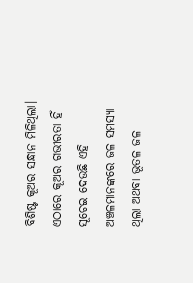ବିଶିଷ୍ଟ କୂଅର ସନ୍ଧାନ ମିଳିଥିଲା। ଏଠାରେ କୂଅର ଗଭୀରତା ହିଁ ସୂଚେଇ ଦେଉଛି ଏହି ଅଞ୍ଚଳମାନଙ୍କରେ ଜଳ ସମସ୍ୟା ଥିଲା ଅଥବା ଭୂତଳ ଜଳ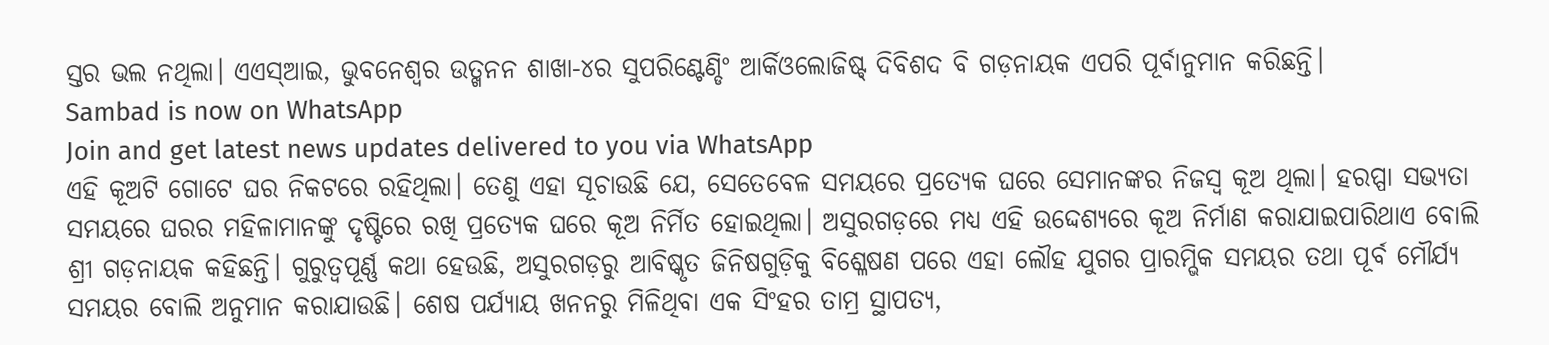ସ୍ତର ଭଲ ନଥିଲା। ଏଏସ୍ଆଇ, ଭୁବନେଶ୍ବର ଉତ୍ଖନନ ଶାଖା-୪ର ସୁପରିଣ୍ଟେଣ୍ଡିଂ ଆର୍କିଓଲୋଜିଷ୍ଟ୍ ଦିବିଶଦ ବି ଗଡ଼ନାୟକ ଏପରି ପୂର୍ବାନୁମାନ କରିଛନ୍ତି।
Sambad is now on WhatsApp
Join and get latest news updates delivered to you via WhatsApp
ଏହି କୂଅଟି ଗୋଟେ ଘର ନିକଟରେ ରହିଥିଲା। ତେଣୁ ଏହା ସୂଚାଉଛି ଯେ, ସେତେବେଳ ସମୟରେ ପ୍ରତ୍ୟେକ ଘରେ ସେମାନଙ୍କର ନିଜସ୍ବ କୂଅ ଥିଲା। ହରପ୍ପା ସଭ୍ୟତା ସମୟରେ ଘରର ମହିଳାମାନଙ୍କୁ ଦୃଷ୍ଟିରେ ରଖି ପ୍ରତ୍ୟେକ ଘରେ କୂଅ ନିର୍ମିତ ହୋଇଥିଲା। ଅସୁରଗଡ଼ରେ ମଧ୍ୟ ଏହି ଉଦ୍ଦେଶ୍ୟରେ କୂଅ ନିର୍ମାଣ କରାଯାଇପାରିଥାଏ ବୋଲି ଶ୍ରୀ ଗଡ଼ନାୟକ କହିଛନ୍ତି। ଗୁରୁତ୍ବପୂର୍ଣ୍ଣ କଥା ହେଉଛି, ଅସୁରଗଡ଼ରୁ ଆବିଷ୍କୃତ ଜିନିଷଗୁଡ଼ିକୁ ବିଶ୍ଳେଷଣ ପରେ ଏହା ଲୌହ ଯୁଗର ପ୍ରାରମ୍ଭିକ ସମୟର ତଥା ପୂର୍ବ ମୌର୍ଯ୍ୟ ସମୟର ବୋଲି ଅନୁମାନ କରାଯାଉଛି। ଶେଷ ପର୍ଯ୍ୟାୟ ଖନନରୁ ମିଳିଥିବା ଏକ ସିଂହର ତାମ୍ର ସ୍ଥାପତ୍ୟ,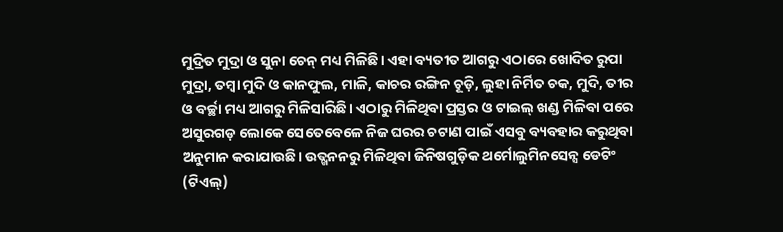ମୁଦ୍ରିତ ମୁଦ୍ରା ଓ ସୁନା ଚେନ୍ ମଧ୍ୟ ମିଳିଛି। ଏହା ବ୍ୟତୀତ ଆଗରୁ ଏଠାରେ ଖୋଦିତ ରୁପା ମୁଦ୍ରା, ତମ୍ବା ମୁଦି ଓ କାନଫୁଲ, ମାଳି, କାଚର ରଙ୍ଗିନ ଚୂଡ଼ି, ଲୁହା ନିର୍ମିତ ଚକ, ମୁଦି, ତୀର ଓ ବର୍ଚ୍ଛା ମଧ୍ୟ ଆଗରୁ ମିଳିସାରିଛି। ଏଠାରୁ ମିଳିଥିବା ପ୍ରସ୍ତର ଓ ଟାଇଲ୍ ଖଣ୍ଡ ମିଳିବା ପରେ ଅସୁରଗଡ଼ ଲୋକେ ସେତେବେଳେ ନିଜ ଘରର ଚଟାଣ ପାଇଁ ଏସବୁ ବ୍ୟବହାର କରୁଥିବା ଅନୁମାନ କରାଯାଉଛି। ଉତ୍ଖନନରୁ ମିଳିଥିବା ଜିନିଷଗୁଡ଼ିକ ଥର୍ମୋଲୁମିନସେନ୍ସ ଡେଟିଂ (ଟିଏଲ୍)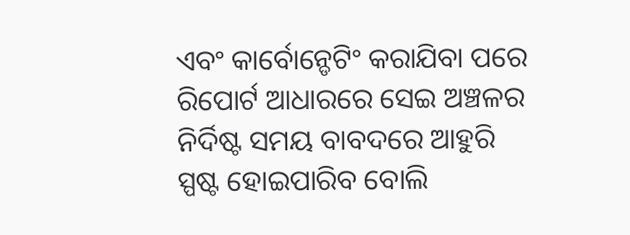ଏବଂ କାର୍ବୋନ୍ଡେଟିଂ କରାଯିବା ପରେ ରିପୋର୍ଟ ଆଧାରରେ ସେଇ ଅଞ୍ଚଳର ନିର୍ଦିଷ୍ଟ ସମୟ ବାବଦରେ ଆହୁରି ସ୍ପଷ୍ଟ ହୋଇପାରିବ ବୋଲି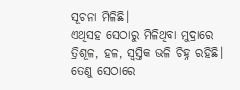ସୂଚନା ମିଳିଛି।
ଏଥିସହ ସେଠାରୁ ମିଳିଥିବା ମୁଦ୍ରାରେ ତ୍ରିଶୂଳ, ହଳ, ସ୍ବସ୍ତିକ ଭଳି ଚିହ୍ନ ରହିଛି। ତେଣୁ ସେଠାରେ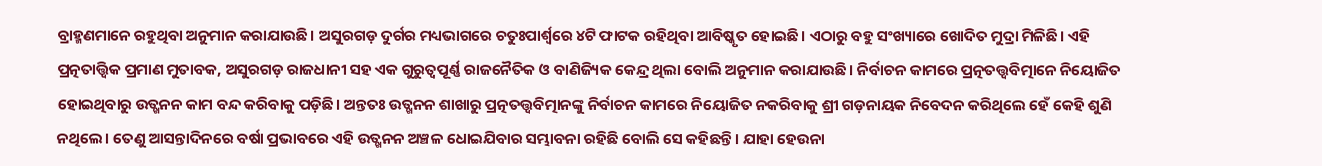ବ୍ରାହ୍ମଣମାନେ ରହୁଥିବା ଅନୁମାନ କରାଯାଉଛି। ଅସୁରଗଡ଼ ଦୁର୍ଗର ମଧ୍ୟଭାଗରେ ଚତୁଃପାର୍ଶ୍ବରେ ୪ଟି ଫାଟକ ରହିଥିବା ଆବିଷ୍କୃତ ହୋଇଛି। ଏଠାରୁ ବହୁ ସଂଖ୍ୟାରେ ଖୋଦିତ ମୁଦ୍ରା ମିଳିଛି। ଏହି ପ୍ରତ୍ନତାତ୍ତ୍ବିକ ପ୍ରମାଣ ମୁତାବକ, ଅସୁରଗଡ଼ ରାଜଧାନୀ ସହ ଏକ ଗୁରୁତ୍ବପୂର୍ଣ୍ଣ ରାଜନୈତିକ ଓ ବାଣିଜ୍ୟିକ କେନ୍ଦ୍ର ଥିଲା ବୋଲି ଅନୁମାନ କରାଯାଉଛି। ନିର୍ବାଚନ କାମରେ ପ୍ରତ୍ନତତ୍ତ୍ବବିତ୍ମାନେ ନିୟୋଜିତ ହୋଇଥିବାରୁ ଉତ୍ଖନନ କାମ ବନ୍ଦ କରିବାକୁ ପଡ଼ିଛି। ଅନ୍ତତଃ ଉତ୍ଖନନ ଶାଖାରୁ ପ୍ରତ୍ନତତ୍ତ୍ବବିତ୍ମାନଙ୍କୁ ନିର୍ବାଚନ କାମରେ ନିୟୋଜିତ ନକରିବାକୁ ଶ୍ରୀ ଗଡ଼ନାୟକ ନିବେଦନ କରିଥିଲେ ହେଁ କେହି ଶୁଣି ନଥିଲେ। ତେଣୁ ଆସନ୍ତାଦିନରେ ବର୍ଷା ପ୍ରଭାବରେ ଏହି ଉତ୍ଖନନ ଅଞ୍ଚଳ ଧୋଇଯିବାର ସମ୍ଭାବନା ରହିଛି ବୋଲି ସେ କହିଛନ୍ତି। ଯାହା ହେଉନା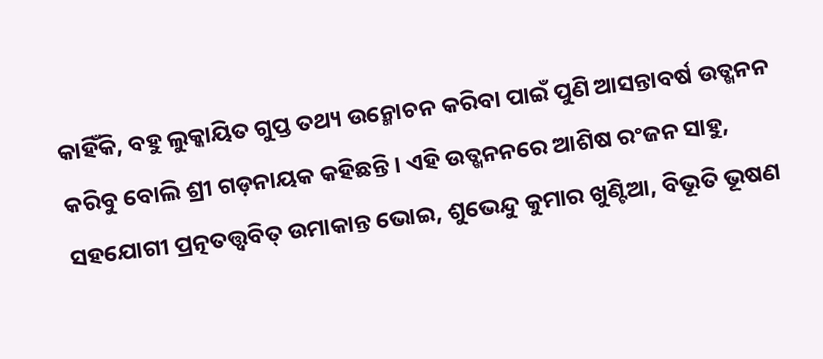କାହିଁକି, ବହୁ ଲୁକ୍କାୟିତ ଗୁପ୍ତ ତଥ୍ୟ ଉନ୍ମୋଚନ କରିବା ପାଇଁ ପୁଣି ଆସନ୍ତାବର୍ଷ ଉତ୍ଖନନ କରିବୁ ବୋଲି ଶ୍ରୀ ଗଡ଼ନାୟକ କହିଛନ୍ତି। ଏହି ଉତ୍ଖନନରେ ଆଶିଷ ରଂଜନ ସାହୁ, ସହଯୋଗୀ ପ୍ରତ୍ନତତ୍ତ୍ବବିତ୍ ଉମାକାନ୍ତ ଭୋଇ, ଶୁଭେନ୍ଦୁ କୁମାର ଖୁଣ୍ଟିଆ, ବିଭୂତି ଭୂଷଣ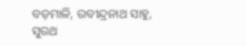ବଡ଼ମାଳି, ରବୀନ୍ଦ୍ରନାଥ ସାହୁ, ସୁରଥ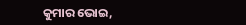କୁମାର ଭୋଇ,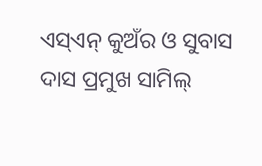ଏସ୍ଏନ୍ କୁଅଁର ଓ ସୁବାସ ଦାସ ପ୍ରମୁଖ ସାମିଲ୍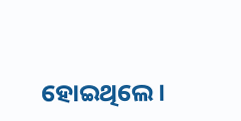ହୋଇଥିଲେ।